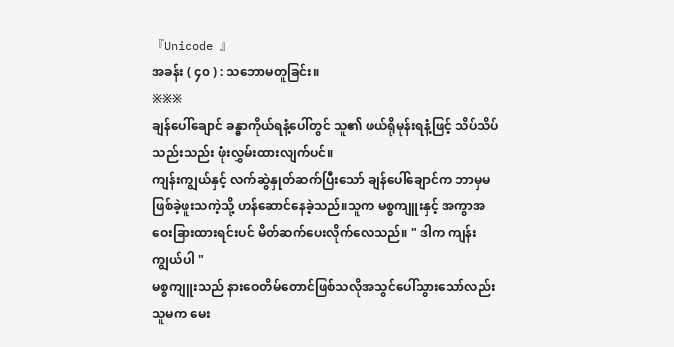『Unicode 』
အခန်း ( ၄၀ ) : သဘောမတူခြင်း။
※※※
ချန်ပေါ်ချောင် ခန္ဓာကိုယ်ရနံ့ပေါ်တွင် သူ၏ ဖယ်ရိုမုန်းရနံ့ဖြင့် သိပ်သိပ်သည်းသည်း ဖုံးလွှမ်းထားလျက်ပင်။
ကျန်းကျွယ်နှင့် လက်ဆွဲနှုတ်ဆက်ပြီးသော် ချန်ပေါ်ချောင်က ဘာမှမဖြစ်ခဲ့ဖူးသကဲ့သို့ ဟန်ဆောင်နေခဲ့သည်။သူက မစ္စကျူးနှင့် အကွာအဝေးခြားထားရင်းပင် မိတ်ဆက်ပေးလိုက်လေသည်။ " ဒါက ကျန်းကျွယ်ပါ "
မစ္စကျူးသည် နားဝေတိမ်တောင်ဖြစ်သလိုအသွင်ပေါ်သွားသော်လည်း သူမက မေး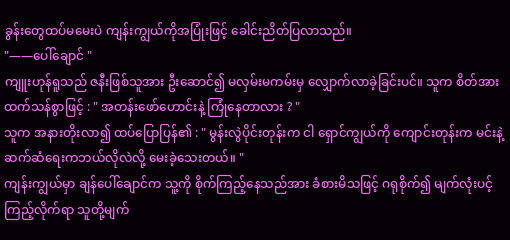ခွန်းတွေထပ်မမေးပဲ ကျန်းကျွယ်ကိုအပြုံးဖြင့် ခေါင်းညိတ်ပြလာသည်။
"——ပေါ်ချောင် "
ကျူးဟုန်ရူသည် ဇနီးဖြစ်သူအား ဦးဆောင်၍ မလှမ်းမကမ်းမှ လျှောက်လာခဲ့ခြင်းပင်။ သူက စိတ်အားထက်သန်စွာဖြင့် : " အတန်းဖော်ဟောင်းနဲ့ ကြုံနေတာလား ? "
သူက အနားတိုးလာ၍ ထပ်ပြောပြန်၏ : " မွန်းလွဲပိုင်းတုန်းက ငါ ရှောင်ကျွယ်ကို ကျောင်းတုန်းက မင်းနဲ့ဆက်ဆံရေးကဘယ်လိုလဲလို့ မေးခဲ့သေးတယ်။ "
ကျန်းကျွယ်မှာ ချန်ပေါ်ချောင်က သူ့ကို စိုက်ကြည့်နေသည်အား ခံစားမိသဖြင့် ဂရုစိုက်၍ မျက်လုံးပင့်ကြည့်လိုက်ရာ သူတို့မျက်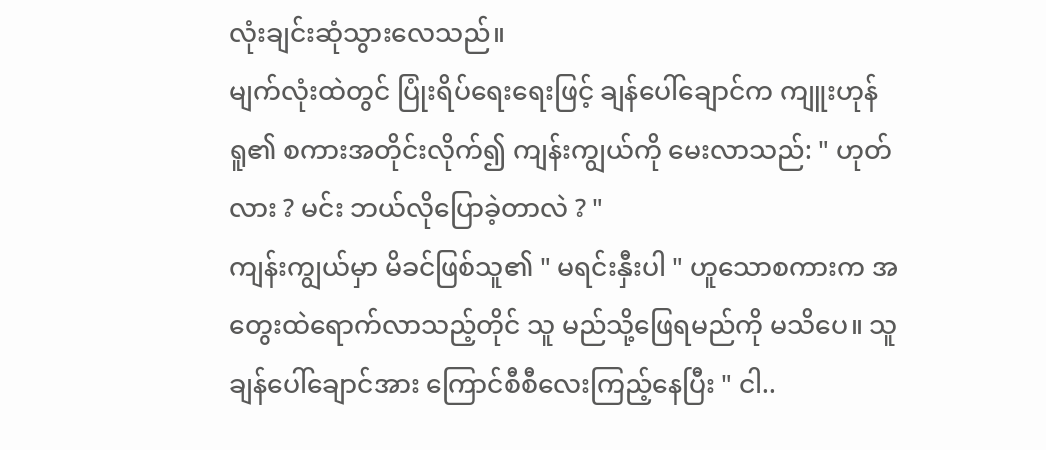လုံးချင်းဆုံသွားလေသည်။
မျက်လုံးထဲတွင် ပြုံးရိပ်ရေးရေးဖြင့် ချန်ပေါ်ချောင်က ကျူးဟုန်ရူ၏ စကားအတိုင်းလိုက်၍ ကျန်းကျွယ်ကို မေးလာသည်: " ဟုတ်လား ? မင်း ဘယ်လိုပြောခဲ့တာလဲ ? "
ကျန်းကျွယ်မှာ မိခင်ဖြစ်သူ၏ " မရင်းနှီးပါ " ဟူသောစကားက အတွေးထဲရောက်လာသည့်တိုင် သူ မည်သို့ဖြေရမည်ကို မသိပေ။ သူ ချန်ပေါ်ချောင်အား ကြောင်စီစီလေးကြည့်နေပြီး " ငါ..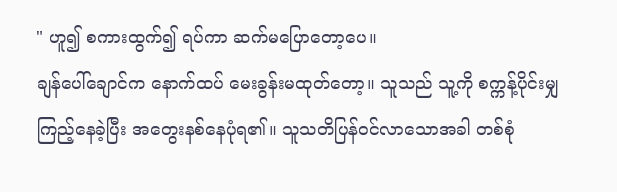" ဟူ၍ စကားထွက်၍ ရပ်ကာ ဆက်မပြောတော့ပေ။
ချန်ပေါ်ချောင်က နောက်ထပ် မေးခွန်းမထုတ်တော့။ သူသည် သူ့ကို စက္ကန့်ပိုင်းမျှ ကြည့်နေခဲ့ပြီး အတွေးနစ်နေပုံရ၏။ သူသတိပြန်ဝင်လာသောအခါ တစ်စုံ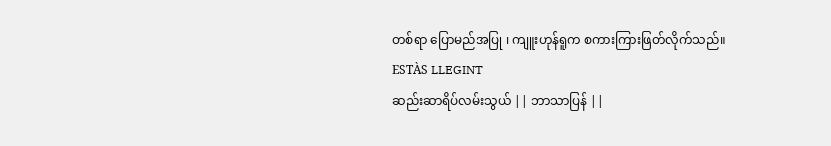တစ်ရာ ပြောမည်အပြု ၊ ကျူးဟုန်ရူက စကားကြားဖြတ်လိုက်သည်။
ESTÀS LLEGINT
ဆည်းဆာရိပ်လမ်းသွယ် || ဘာသာပြန် ||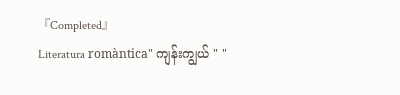『Completed』
Literatura romàntica" ကျန်းကျွယ် " "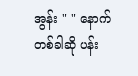အွန်း " " နောက်တစ်ခါဆို ပန်း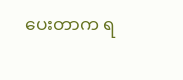ပေးတာက ရ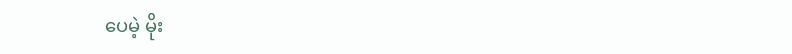ပေမဲ့ မိုး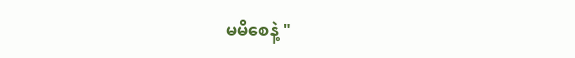မမိစေနဲ့ "